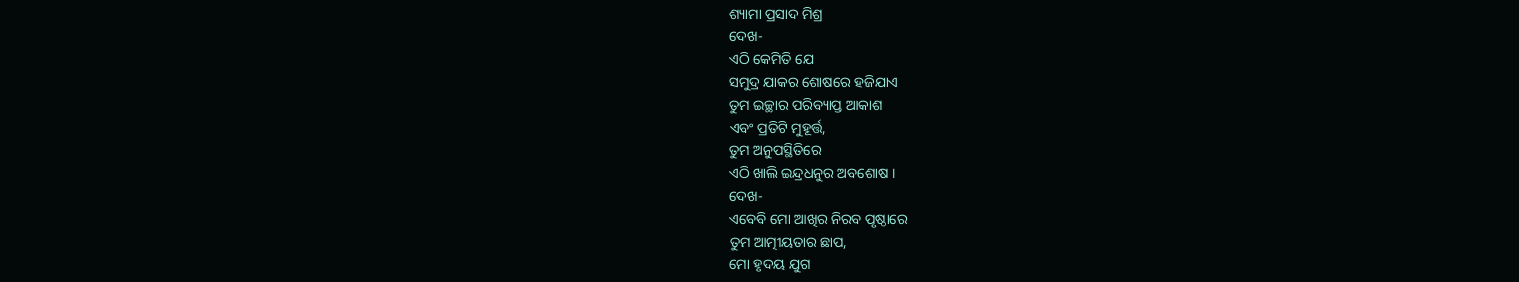ଶ୍ୟାମା ପ୍ରସାଦ ମିଶ୍ର
ଦେଖ-
ଏଠି କେମିତି ଯେ
ସମୁଦ୍ର ଯାକର ଶୋଷରେ ହଜିଯାଏ
ତୁମ ଇଚ୍ଛାର ପରିବ୍ୟାପ୍ତ ଆକାଶ
ଏବଂ ପ୍ରତିଟି ମୁହୂର୍ତ୍ତ,
ତୁମ ଅନୁପସ୍ଥିତିରେ
ଏଠି ଖାଲି ଇନ୍ଦ୍ରଧନୁର ଅବଶୋଷ ।
ଦେଖ-
ଏବେବି ମୋ ଆଖିର ନିରବ ପୃଷ୍ଠାରେ
ତୁମ ଆତ୍ମୀୟତାର ଛାପ,
ମୋ ହୃଦୟ ଯୁଗ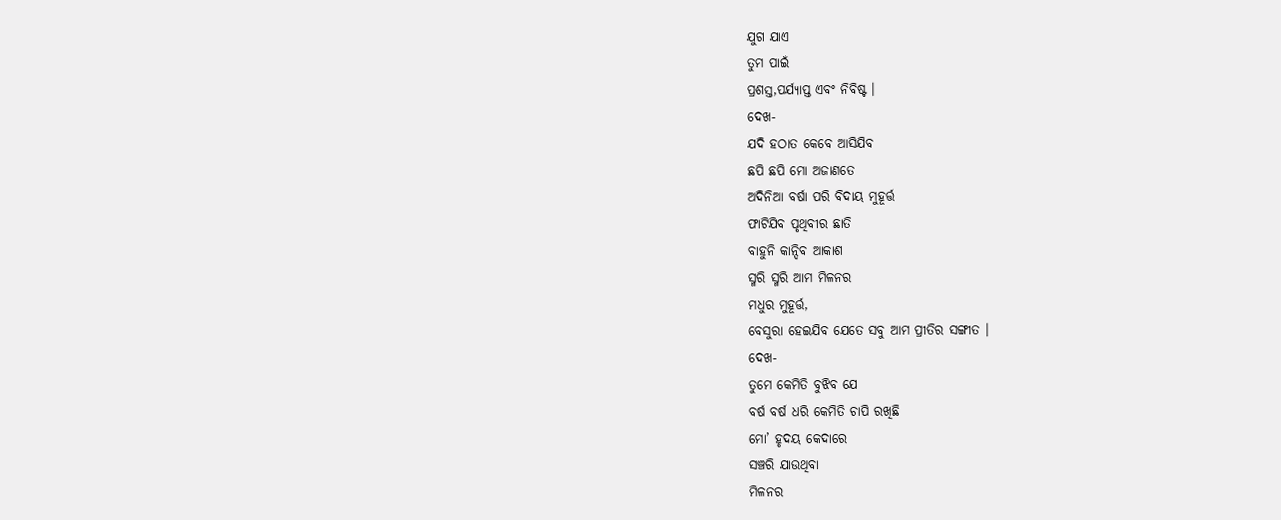ଯୁଗ ଯାଏ
ତୁମ ପାଇଁ
ପ୍ରଶସ୍ତ,ପର୍ଯ୍ୟାପ୍ତ ଏବଂ ନିବିଷ୍ଟ ।
ଦେଖ-
ଯଦି ହଠାତ କେବେ ଆସିଯିବ
ଛପି ଛପି ମୋ ଅଜାଣତେ
ଅଦିନିଆ ବର୍ଷା ପରି ବିଦାୟ ମୁହୂର୍ତ୍ତ
ଫାଟିଯିବ ପୃଥିବୀର ଛାତି
ବାହୁନି କାନ୍ଦିବ ଆକାଶ
ସ୍ମରି ସ୍ମରି ଆମ ମିଳନର
ମଧୁର ମୁହୂର୍ତ୍ତ,
ବେସୁରା ହେଇଯିବ ଯେତେ ସବୁ ଆମ ପ୍ରୀତିର ସଙ୍ଗୀତ ।
ଦେଖ-
ତୁମେ କେମିତି ବୁଝିବ ଯେ
ବର୍ଷ ବର୍ଷ ଧରି କେମିତି ଚାପି ରଖିଛି
ମୋ’ ହୃଦୟ କେଦାରେ
ସଞ୍ଚରି ଯାଉଥିବା
ମିଳନର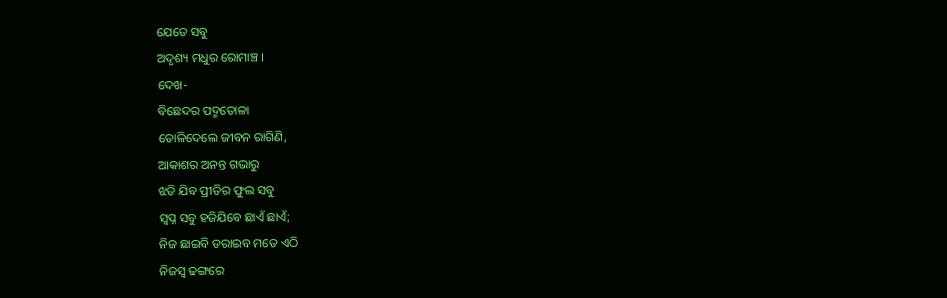ଯେତେ ସବୁ
ଅଦୃଶ୍ୟ ମଧୁର ରୋମାଞ୍ଚ ।
ଦେଖ-
ବିଛେଦର ପଦ୍ମତୋଳା
ତୋଳିଦେଲେ ଜୀବନ ରାଗିଣି,
ଆକାଶର ଅନନ୍ତ ଗଭାରୁ
ଝଡି ଯିବ ପ୍ରୀତିର ଫୁଲ ସବୁ
ସ୍ବପ୍ନ ସବୁ ହଜିଯିବେ ଛାଏଁ ଛାଏଁ;
ନିଜ ଛାଇବି ଡରାଇବ ମତେ ଏଠି
ନିଜସ୍ୱ ଢଙ୍ଗରେ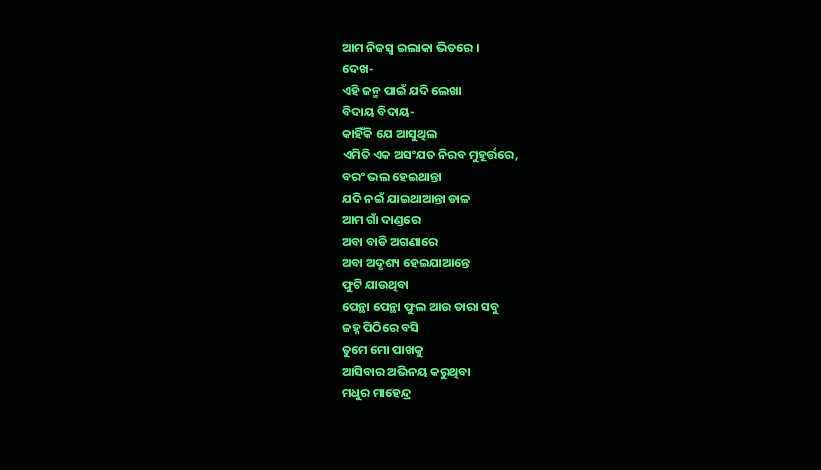ଆମ ନିଜସ୍ୱ ଇଲାକା ଭିତରେ ।
ଦେଖ-
ଏହି ଜନ୍ମ ପାଇଁ ଯଦି ଲେଖା
ବିଦାୟ ବିଦାୟ-
କାହିଁକି ଯେ ଆସୁଥିଲ
ଏମିତି ଏକ ଅସଂଯତ ନିରବ ମୁହୂର୍ତ୍ତରେ,
ବରଂ ଭଲ ହେଇଥାନ୍ତା
ଯଦି ନଇଁ ଯାଇଥାଆନ୍ତା ଡାଳ
ଆମ ଗାଁ ଦାଣ୍ଡରେ
ଅବା ବାଡି ଅଗଣାରେ
ଅବା ଅଦୃଶ୍ୟ ହେଇଯାଆନ୍ତେ
ଫୁଟି ଯାଉଥିବା
ପେନ୍ଥା ପେନ୍ଥା ଫୁଲ ଆଉ ତାରା ସବୁ
ଜହ୍ନ ପିଠିରେ ବସି
ତୁମେ ମୋ ପାଖକୁ
ଆସିବାର ଅଭିନୟ କରୁଥିବା
ମଧୁର ମାହେନ୍ଦ୍ର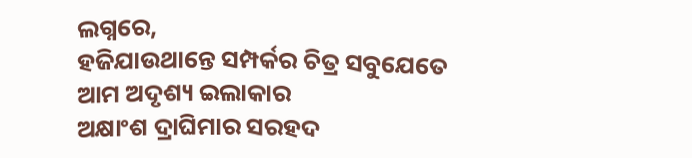ଲଗ୍ନରେ,
ହଜିଯାଉଥାନ୍ତେ ସମ୍ପର୍କର ଚିତ୍ର ସବୁଯେତେ
ଆମ ଅଦୃଶ୍ୟ ଇଲାକାର
ଅକ୍ଷାଂଶ ଦ୍ରାଘିମାର ସରହଦ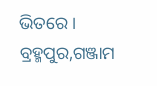ଭିତରେ ।
ବ୍ରହ୍ମପୁର,ଗଞ୍ଜାମ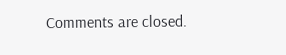Comments are closed.